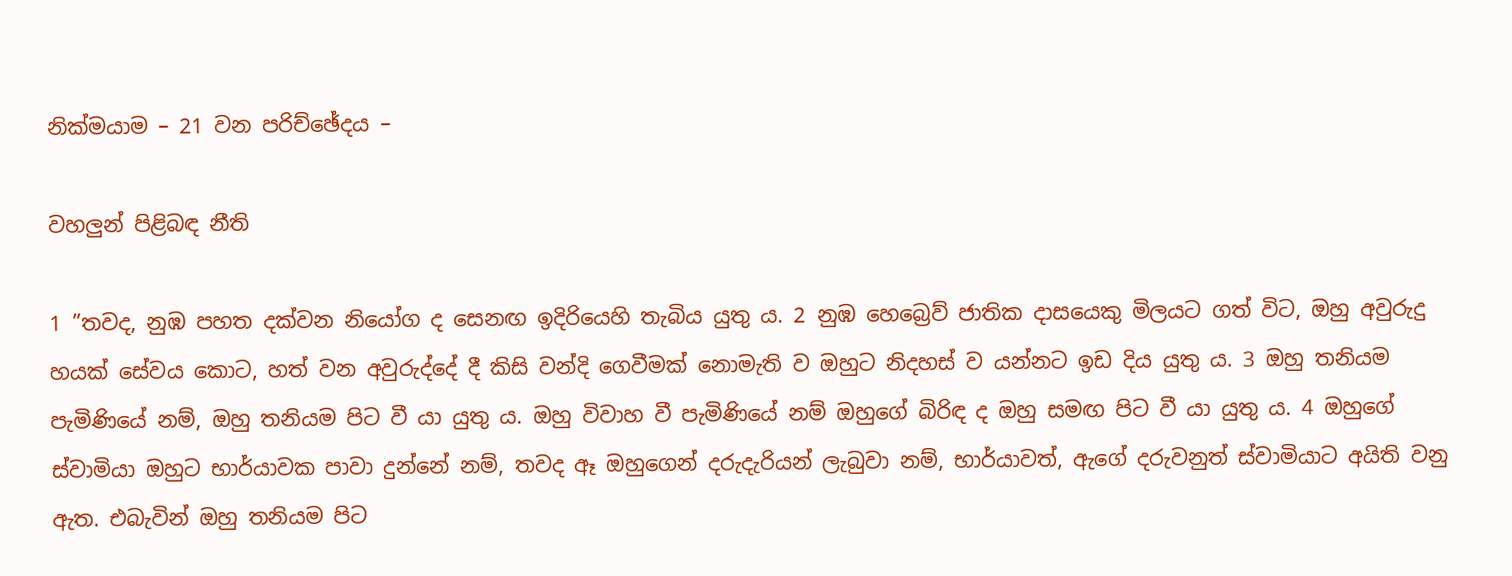නික්මයාම – 21 වන පරිච්ඡේදය –

වහලුන් පිළිබඳ නීති

1 ”තවද, නුඹ පහත දක්වන නියෝග ද සෙනඟ ඉදිරියෙහි තැබිය යුතු ය. 2 නුඹ හෙබ්‍රෙව් ජාතික දාසයෙකු මිලයට ගත් විට, ඔහු අවුරුදු හයක් සේවය කොට, හත් වන අවුරුද්දේ දී කිසි වන්දි ගෙවීමක් නොමැති ව ඔහුට නිදහස් ව යන්නට ඉඩ දිය යුතු ය. 3 ඔහු තනියම පැමිණියේ නම්, ඔහු තනියම පිට වී යා යුතු ය. ඔහු විවාහ වී පැමිණියේ නම් ඔහුගේ බිරිඳ ද ඔහු සමඟ පිට වී යා යුතු ය. 4 ඔහුගේ ස්වාමියා ඔහුට භාර්යාවක පාවා දුන්නේ නම්, තවද ඈ ඔහුගෙන් දරුදැරියන් ලැබුවා නම්, භාර්යාවත්, ඇගේ දරුවනුත් ස්වාමියාට අයිති වනු ඇත. එබැවින් ඔහු තනියම පිට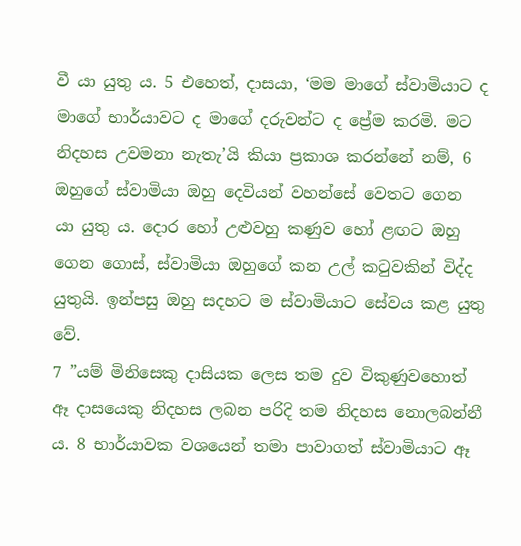වී යා යුතු ය. 5 එහෙත්, දාසයා, ‘මම මාගේ ස්වාමියාට ද මාගේ භාර්යාවට ද මාගේ දරුවන්ට ද ප්‍රේම කරමි. මට නිදහස උවමනා නැතැ’යි කියා ප්‍රකාශ කරන්නේ නම්, 6 ඔහුගේ ස්වාමියා ඔහු දෙවියන් වහන්සේ වෙතට ගෙන යා යුතු ය. දොර හෝ උළුවහු කණුව හෝ ළඟට ඔහු ගෙන ගොස්, ස්වාමියා ඔහුගේ කන උල් කටුවකින් විද්ද යුතුයි. ඉන්පසු ඔහු සදහට ම ස්වාමියාට සේවය කළ යුතු වේ.
7 ”යම් මිනිසෙකු දාසියක ලෙස තම දුව විකුණුවහොත් ඈ දාසයෙකු නිදහස ලබන පරිදි තම නිදහස නොලබන්නී ය. 8 භාර්යාවක වශයෙන් තමා පාවාගත් ස්වාමියාට ඈ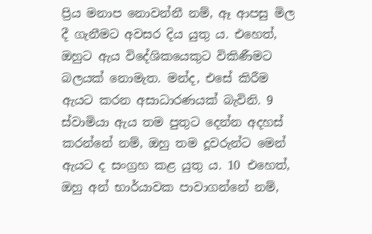ප්‍රිය මනාප නොවන්නී නම්, ඈ ආපසු මිල දී ගැනීමට අවසර දිය යුතු ය. එහෙත්, ඔහුට ඇය විදේශිකයෙකුට විකිණීමට බලයක් නොමැත. මන්ද, එසේ කිරීම ඇයට කරන අසාධාරණයක් බැවිනි. 9 ස්වාමියා ඇය තම පුතුට දෙන්න අදහස් කරන්නේ නම්, ඔහු තම දූවරුන්ට මෙන් ඇයට ද සංග්‍රහ කළ යුතු ය. 10 එහෙත්, ඔහු අන් භාර්යාවක පාවාගන්නේ නම්,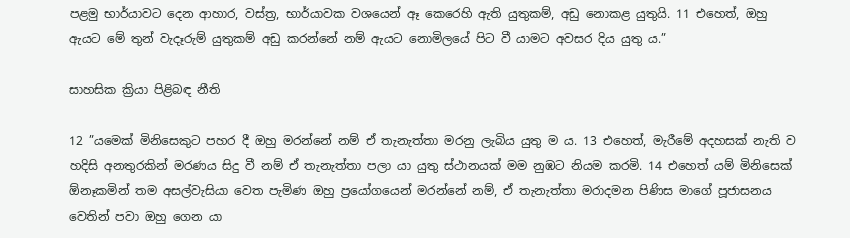පළමු භාර්යාවට දෙන ආහාර, වස්ත්‍ර, භාර්යාවක වශයෙන් ඈ කෙරෙහි ඇති යුතුකම්, අඩු නොකළ යුතුයි. 11 එහෙත්, ඔහු ඇයට මේ තුන් වැදෑරුම් යුතුකම් අඩු කරන්නේ නම් ඇයට නොමිලයේ පිට වී යාමට අවසර දිය යුතු ය.”

සාහසික ක්‍රියා පිළිබඳ නීති

12 ”යමෙක් මිනිසෙකුට පහර දී ඔහු මරන්නේ නම් ඒ තැනැත්තා මරනු ලැබිය යුතු ම ය. 13 එහෙත්, මැරීමේ අදහසක් නැති ව හදිසි අනතුරකින් මරණය සිදු වී නම් ඒ තැනැත්තා පලා යා යුතු ස්ථානයක් මම නුඹට නියම කරමි. 14 එහෙත් යම් මිනිසෙක් ඕනෑකමින් තම අසල්වැසියා වෙත පැමිණ ඔහු ප්‍රයෝගයෙන් මරන්නේ නම්, ඒ තැනැත්තා මරාදමන පිණිස මාගේ පූජාසනය වෙතින් පවා ඔහු ගෙන යා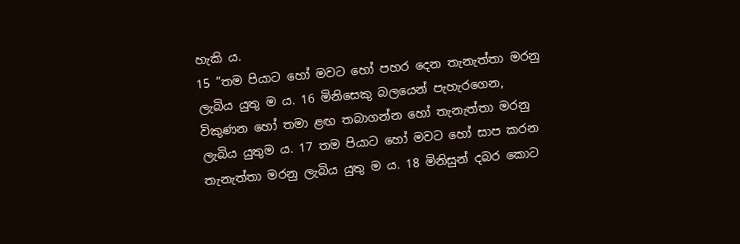හැකි ය.
15 ”තම පියාට හෝ මවට හෝ පහර දෙන තැනැත්තා මරනු ලැබිය යුතු ම ය. 16 මිනිසෙකු බලයෙන් පැහැරගෙන, විකුණන හෝ තමා ළඟ තබාගන්න හෝ තැනැත්තා මරනු ලැබිය යුතුම ය. 17 තම පියාට හෝ මවට හෝ සාප කරන තැනැත්තා මරනු ලැබිය යුතු ම ය. 18 මිනිසුන් දබර කොට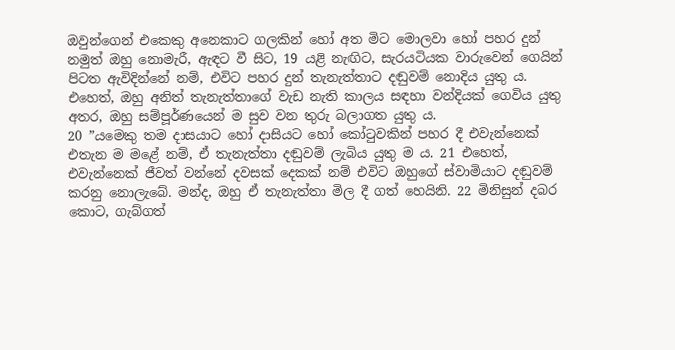ඔවුන්ගෙන් එකෙකු අනෙකාට ගලකින් හෝ අත මිට මොලවා හෝ පහර දුන් නමුත් ඔහු නොමැරී, ඇඳට වී සිට, 19 යළි නැඟිට, සැරයටියක වාරුවෙන් ගෙයින් පිටත ඇවිදින්නේ නම්, එවිට පහර දුන් තැනැත්තාට දඬුවම් නොදිය යුතු ය. එහෙත්, ඔහු අනිත් තැනැත්තාගේ වැඩ නැති කාලය සඳහා වන්දියක් ගෙවිය යුතු අතර, ඔහු සම්පූර්ණයෙන් ම සුව වන තුරු බලාගත යුතු ය.
20 ”යමෙකු තම දාසයාට හෝ දාසියට හෝ කෝටුවකින් පහර දී එවැන්නෙක් එතැන ම මළේ නම්, ඒ තැනැත්තා දඬුවම් ලැබිය යුතු ම ය. 21 එහෙත්, එවැන්නෙක් ජීවත් වන්නේ දවසක් දෙකක් නම් එවිට ඔහුගේ ස්වාමියාට දඬුවම් කරනු නොලැබේ. මන්ද, ඔහු ඒ තැනැත්තා මිල දී ගත් හෙයිනි. 22 මිනිසුන් දබර කොට, ගැබ්ගත්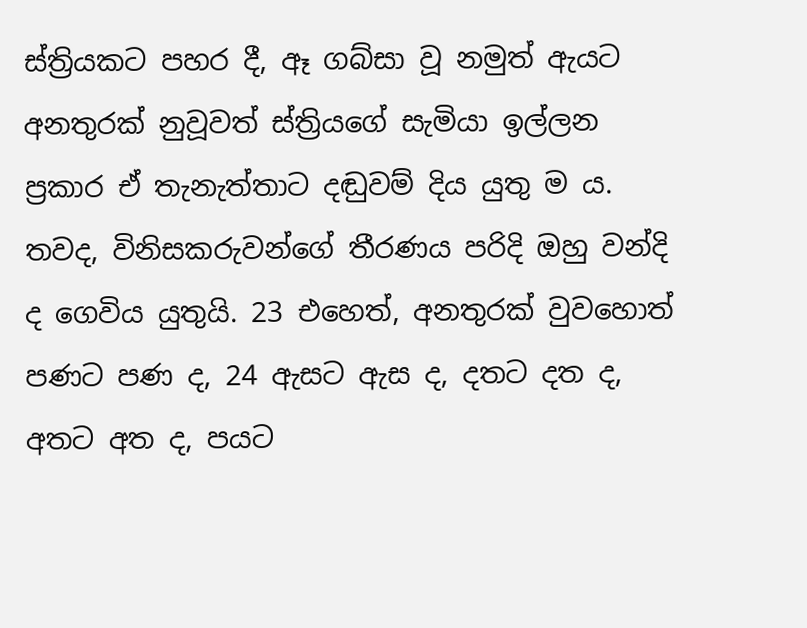ස්ත්‍රියකට පහර දී, ඈ ගබ්සා වූ නමුත් ඇයට අනතුරක් නුවූවත් ස්ත්‍රියගේ සැමියා ඉල්ලන ප්‍රකාර ඒ තැනැත්තාට දඬුවම් දිය යුතු ම ය. තවද, විනිසකරුවන්ගේ තීරණය පරිදි ඔහු වන්දි ද ගෙවිය යුතුයි. 23 එහෙත්, අනතුරක් වුවහොත් පණට පණ ද, 24 ඇසට ඇස ද, දතට දත ද, අතට අත ද, පයට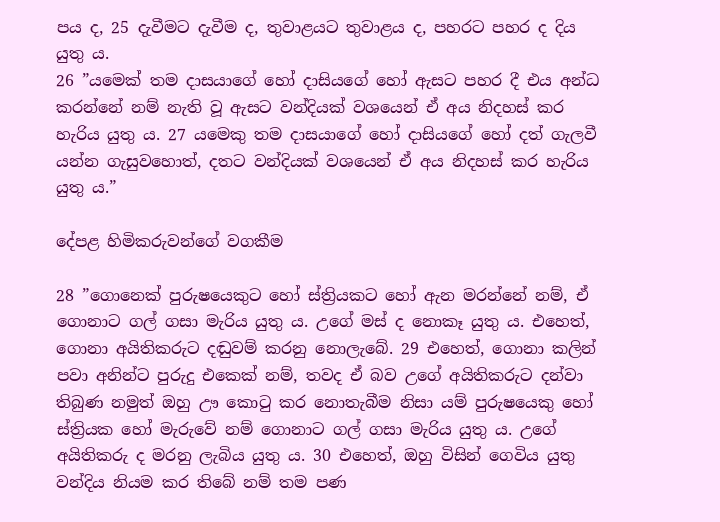පය ද, 25 දැවීමට දැවීම ද, තුවාළයට තුවාළය ද, පහරට පහර ද දිය යුතු ය.
26 ”යමෙක් තම දාසයාගේ හෝ දාසියගේ හෝ ඇසට පහර දී එය අන්ධ කරන්නේ නම් නැති වූ ඇසට වන්දියක් වශයෙන් ඒ අය නිදහස් කර හැරිය යුතු ය. 27 යමෙකු තම දාසයාගේ හෝ දාසියගේ හෝ දත් ගැලවී යන්න ගැසුවහොත්, දතට වන්දියක් වශයෙන් ඒ අය නිදහස් කර හැරිය යුතු ය.”

දේපළ හිමිකරුවන්ගේ වගකීම

28 ”ගොනෙක් පුරුෂයෙකුට හෝ ස්ත්‍රියකට හෝ ඇන මරන්නේ නම්, ඒ ගොනාට ගල් ගසා මැරිය යුතු ය. උගේ මස් ද නොකෑ යුතු ය. එහෙත්, ගොනා අයිතිකරුට දඬුවම් කරනු නොලැබේ. 29 එහෙත්, ගොනා කලින් පවා අනින්ට පුරුදු එකෙක් නම්, තවද ඒ බව උගේ අයිතිකරුට දන්වා තිබුණ නමුත් ඔහු ඌ කොටු කර නොතැබීම නිසා යම් පුරුෂයෙකු හෝ ස්ත්‍රියක හෝ මැරුවේ නම් ගොනාට ගල් ගසා මැරිය යුතු ය. උගේ අයිතිකරු ද මරනු ලැබිය යුතු ය. 30 එහෙත්, ඔහු විසින් ගෙවිය යුතු වන්දිය නියම කර තිබේ නම් තම පණ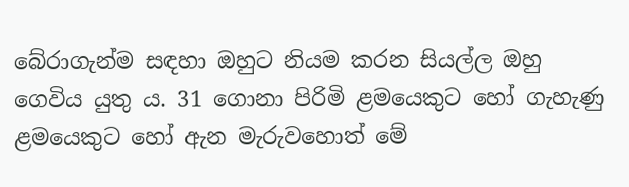බේරාගැන්ම සඳහා ඔහුට නියම කරන සියල්ල ඔහු ගෙවිය යුතු ය. 31 ගොනා පිරිමි ළමයෙකුට හෝ ගැහැණු ළමයෙකුට හෝ ඇන මැරුවහොත් මේ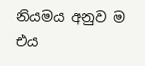නියමය අනුව ම එය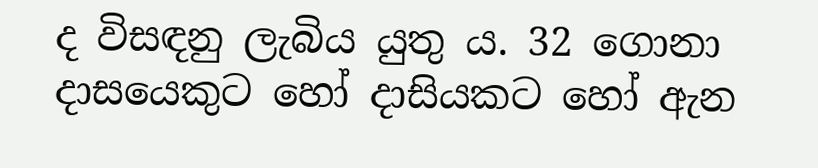ද විසඳනු ලැබිය යුතු ය. 32 ගොනා දාසයෙකුට හෝ දාසියකට හෝ ඇන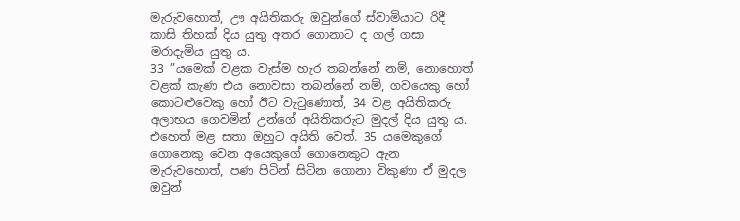මැරුවහොත්, ඌ අයිතිකරු ඔවුන්ගේ ස්වාමියාට රිදී කාසි තිහක් දිය යුතු අතර ගොනාට ද ගල් ගසා මරාදැමිය යුතු ය.
33 ”යමෙක් වළක වැස්ම හැර තබන්නේ නම්, නොහොත් වළක් කැණ එය නොවසා තබන්නේ නම්, ගවයෙකු හෝ කොටළුවෙකු හෝ ඊට වැටුණොත්, 34 වළ අයිතිකරු අලාභය ගෙවමින් උන්ගේ අයිතිකරුට මුදල් දිය යුතු ය. එහෙත් මළ සතා ඔහුට අයිති වෙත්. 35 යමෙකුගේ ගොනෙකු වෙන අයෙකුගේ ගොනෙකුට ඇන මැරුවහොත්, පණ පිටින් සිටින ගොනා විකුණා ඒ මුදල ඔවුන්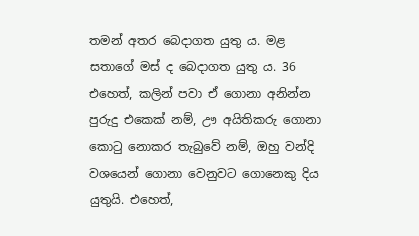තමන් අතර බෙදාගත යුතු ය. මළ සතාගේ මස් ද බෙදාගත යුතු ය. 36 එහෙත්, කලින් පවා ඒ ගොනා අනින්න පුරුදු එකෙක් නම්, ඌ අයිතිකරු ගොනා කොටු නොකර තැබුවේ නම්, ඔහු වන්දි වශයෙන් ගොනා වෙනුවට ගොනෙකු දිය යුතුයි. එහෙත්,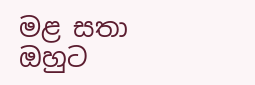මළ සතා ඔහුට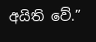අයිති වේ.”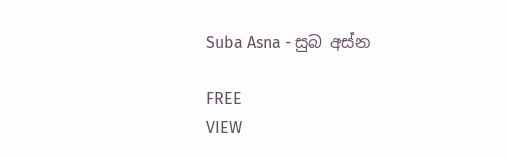Suba Asna - සුබ අස්න

FREE
VIEW